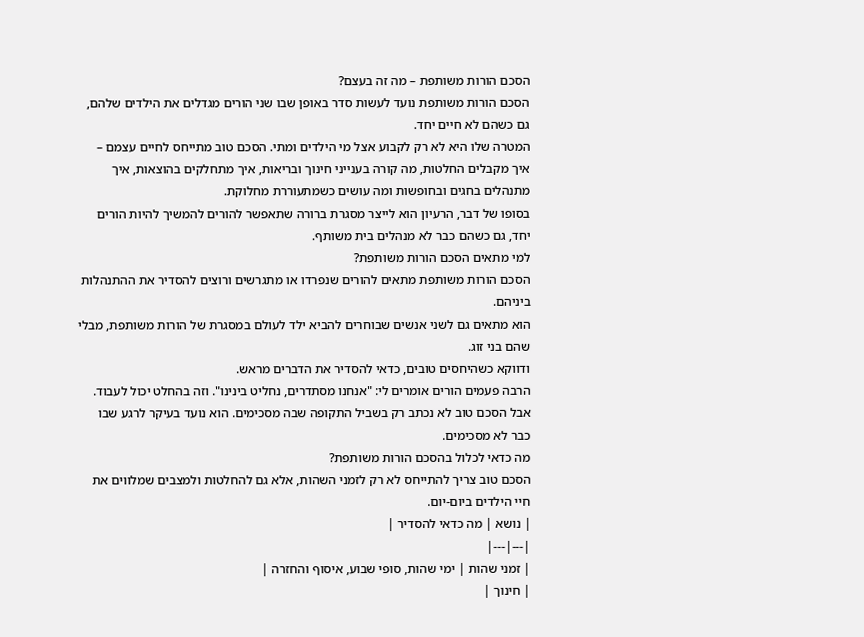הסכם הורות משותפת – מה זה בעצם?
הסכם הורות משותפת נועד לעשות סדר באופן שבו שני הורים מגדלים את הילדים שלהם, גם כשהם לא חיים יחד.
המטרה שלו היא לא רק לקבוע אצל מי הילדים ומתי. הסכם טוב מתייחס לחיים עצמם – איך מקבלים החלטות, מה קורה בענייני חינוך ובריאות, איך מתחלקים בהוצאות, איך מתנהלים בחגים ובחופשות ומה עושים כשמתעוררת מחלוקת.
בסופו של דבר, הרעיון הוא לייצר מסגרת ברורה שתאפשר להורים להמשיך להיות הורים יחד, גם כשהם כבר לא מנהלים בית משותף.
למי מתאים הסכם הורות משותפת?
הסכם הורות משותפת מתאים להורים שנפרדו או מתגרשים ורוצים להסדיר את ההתנהלות ביניהם.
הוא מתאים גם לשני אנשים שבוחרים להביא ילד לעולם במסגרת של הורות משותפת, מבלי שהם בני זוג.
ודווקא כשהיחסים טובים, כדאי להסדיר את הדברים מראש.
הרבה פעמים הורים אומרים לי: "אנחנו מסתדרים, נחליט בינינו". וזה בהחלט יכול לעבוד. אבל הסכם טוב לא נכתב רק בשביל התקופה שבה מסכימים. הוא נועד בעיקר לרגע שבו כבר לא מסכימים.
מה כדאי לכלול בהסכם הורות משותפת?
הסכם טוב צריך להתייחס לא רק לזמני השהות, אלא גם להחלטות ולמצבים שמלווים את חיי הילדים ביום-יום.
| נושא | מה כדאי להסדיר |
|---|---|
| זמני שהות | ימי שהות, סופי שבוע, איסוף והחזרה |
| חינוך |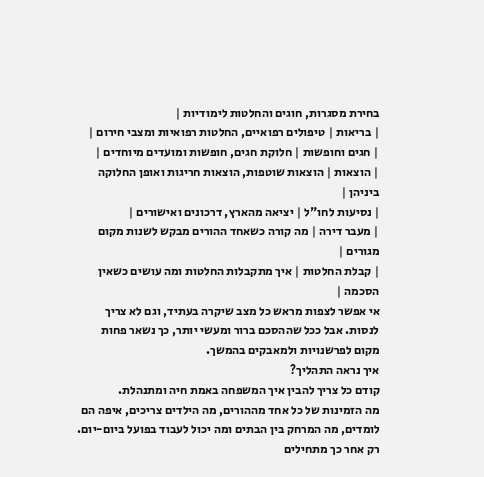בחירת מסגרות, חוגים והחלטות לימודיות |
| בריאות | טיפולים רפואיים, החלטות רפואיות ומצבי חירום |
| חגים וחופשות | חלוקת חגים, חופשות ומועדים מיוחדים |
| הוצאות | הוצאות שוטפות, הוצאות חריגות ואופן החלוקה ביניהן |
| נסיעות לחו"ל | יציאה מהארץ, דרכונים ואישורים |
| מעבר דירה | מה קורה כשאחד ההורים מבקש לשנות מקום מגורים |
| קבלת החלטות | איך מתקבלות החלטות ומה עושים כשאין הסכמה |
אי אפשר לצפות מראש כל מצב שיקרה בעתיד, וגם לא צריך לנסות. אבל ככל שההסכם ברור ומעשי יותר, כך נשאר פחות מקום לפרשנויות ולמאבקים בהמשך.
איך נראה התהליך?
קודם כל צריך להבין איך המשפחה באמת חיה ומתנהלת.
מה הזמינות של כל אחד מההורים, מה הילדים צריכים, איפה הם לומדים, מה המרחק בין הבתים ומה יכול לעבוד בפועל ביום-יום.
רק אחר כך מתחילים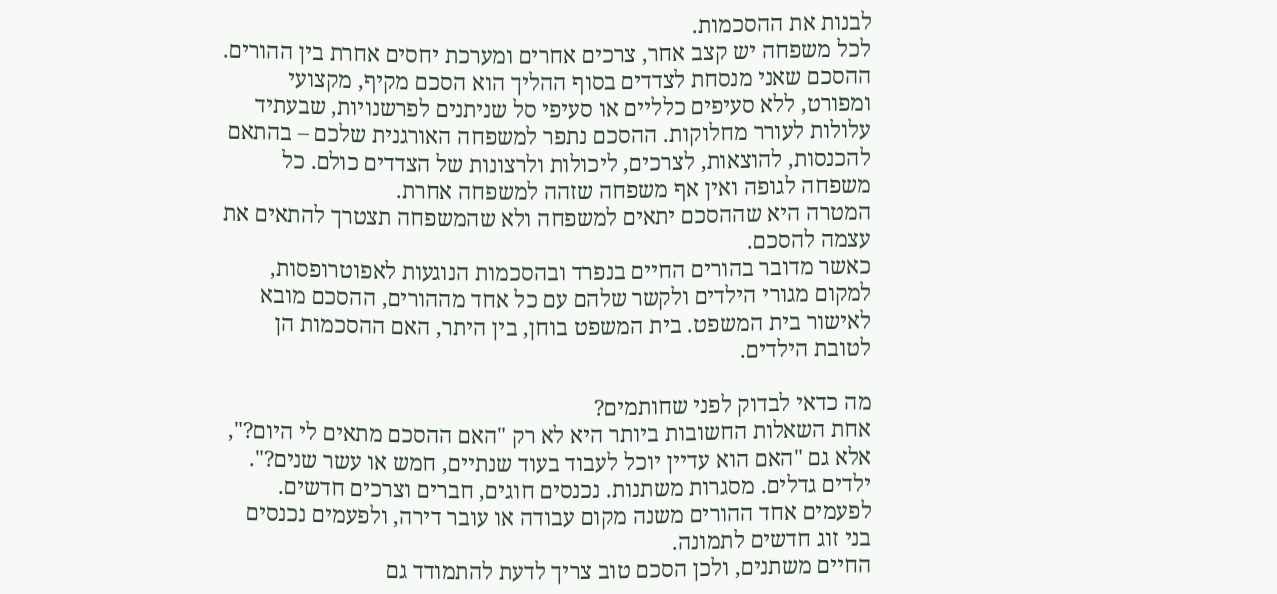לבנות את ההסכמות.
לכל משפחה יש קצב אחר, צרכים אחרים ומערכת יחסים אחרת בין ההורים. ההסכם שאני מנסחת לצדדים בסוף ההליך הוא הסכם מקיף, מקצועי ומפורט, ללא סעיפים כלליים או סעיפי סל שניתנים לפרשנויות, שבעתיד עלולות לעורר מחלוקות. ההסכם נתפר למשפחה האורגנית שלכם – בהתאם להכנסות, להוצאות, לצרכים, ליכולות ולרצונות של הצדדים כולם. כל משפחה לגופה ואין אף משפחה שזהה למשפחה אחרת.
המטרה היא שההסכם יתאים למשפחה ולא שהמשפחה תצטרך להתאים את עצמה להסכם.
כאשר מדובר בהורים החיים בנפרד ובהסכמות הנוגעות לאפוטרופסות, למקום מגורי הילדים ולקשר שלהם עם כל אחד מההורים, ההסכם מובא לאישור בית המשפט. בית המשפט בוחן, בין היתר, האם ההסכמות הן לטובת הילדים.

מה כדאי לבדוק לפני שחותמים?
אחת השאלות החשובות ביותר היא לא רק "האם ההסכם מתאים לי היום?", אלא גם "האם הוא עדיין יוכל לעבוד בעוד שנתיים, חמש או עשר שנים?".
ילדים גדלים. מסגרות משתנות. נכנסים חוגים, חברים וצרכים חדשים. לפעמים אחד ההורים משנה מקום עבודה או עובר דירה, ולפעמים נכנסים בני זוג חדשים לתמונה.
החיים משתנים, ולכן הסכם טוב צריך לדעת להתמודד גם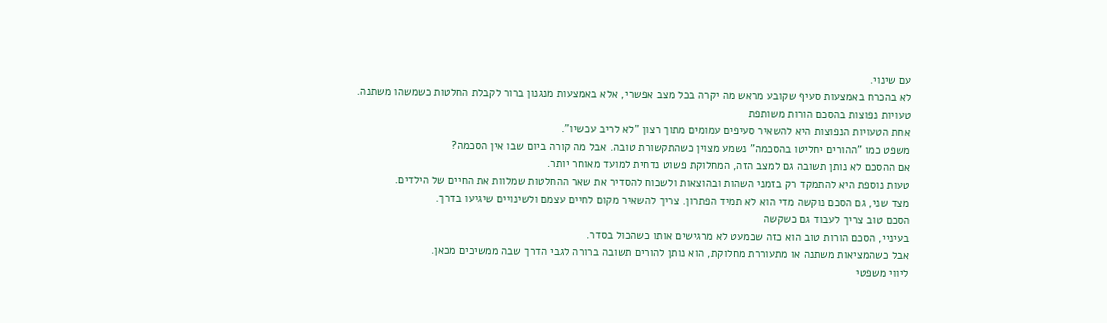עם שינוי.
לא בהכרח באמצעות סעיף שקובע מראש מה יקרה בכל מצב אפשרי, אלא באמצעות מנגנון ברור לקבלת החלטות כשמשהו משתנה.
טעויות נפוצות בהסכם הורות משותפת
אחת הטעויות הנפוצות היא להשאיר סעיפים עמומים מתוך רצון "לא לריב עכשיו".
משפט כמו "ההורים יחליטו בהסכמה" נשמע מצוין כשהתקשורת טובה. אבל מה קורה ביום שבו אין הסכמה?
אם ההסכם לא נותן תשובה גם למצב הזה, המחלוקת פשוט נדחית למועד מאוחר יותר.
טעות נוספת היא להתמקד רק בזמני השהות ובהוצאות ולשכוח להסדיר את שאר ההחלטות שמלוות את החיים של הילדים.
מצד שני, גם הסכם נוקשה מדי הוא לא תמיד הפתרון. צריך להשאיר מקום לחיים עצמם ולשינויים שיגיעו בדרך.
הסכם טוב צריך לעבוד גם כשקשה
בעיניי, הסכם הורות טוב הוא כזה שכמעט לא מרגישים אותו כשהכול בסדר.
אבל כשהמציאות משתנה או מתעוררת מחלוקת, הוא נותן להורים תשובה ברורה לגבי הדרך שבה ממשיכים מכאן.
ליווי משפטי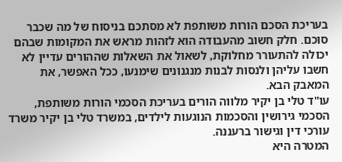בעריכת הסכם הורות משותפת לא מסתכם בניסוח של מה שכבר סוכם. חלק חשוב מהעבודה הוא לזהות מראש את המקומות שבהם יכולה להתעורר מחלוקת, לשאול את השאלות שההורים עדיין לא חשבו עליהן ולנסות לבנות מנגנונים שימנעו, ככל האפשר, את המאבק הבא.
עו"ד טלי בן יקיר מלווה הורים בעריכת הסכמי הורות משותפת, הסכמי גירושין והסכמות הנוגעות לילדים, במשרד טלי בן יקיר משרד עורכי דין וגישור ברעננה.
המטרה היא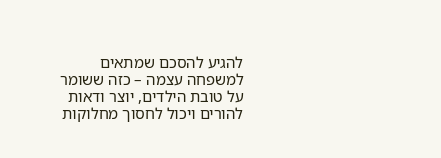להגיע להסכם שמתאים למשפחה עצמה – כזה ששומר על טובת הילדים, יוצר ודאות להורים ויכול לחסוך מחלוקות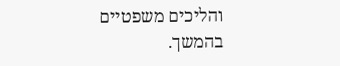והליכים משפטיים בהמשך.